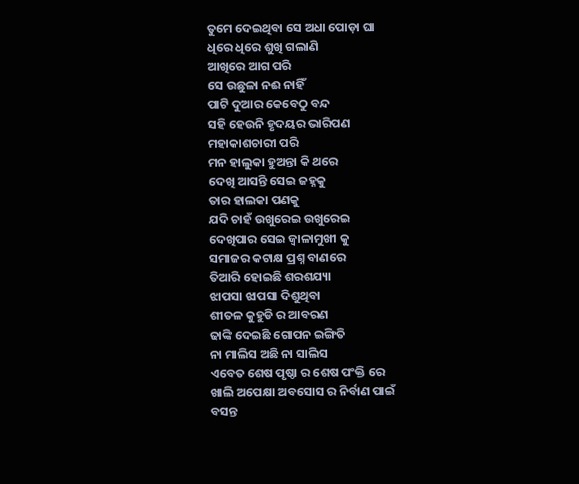ତୁମେ ଦେଇଥିବା ସେ ଅଧା ପୋଡ଼ା ଘା
ଧିରେ ଧିରେ ଶୁଖି ଗଲାଣି
ଆଖିରେ ଆଗ ପରି
ସେ ଉଛୁଳା ନଈ ନାହିଁ
ପାଟି ଦୁଆର କେବେଠୁ ବନ୍ଦ
ସହି ହେଉନି ହୃଦୟର ଭାରିପଣ
ମହାକାଶଚାରୀ ପରି
ମନ ହାଲୁକା ହୁଅନ୍ତା କି ଥରେ
ଦେଖି ଆସନ୍ତି ସେଇ ଜହ୍ନକୁ
ତାର ହାଲକା ପଣକୁ
ଯଦି ଚାହଁ ଉଖୁରେଇ ଉଖୁରେଇ
ଦେଖିପାର ସେଇ ଜ୍ୱାଳାମୁଖୀ କୁ
ସମାଜର କଟାକ୍ଷ ପ୍ରଶ୍ନ ବାଣରେ
ତିଆରି ହୋଇଛି ଶରଶଯ୍ୟା
ଝାପସା ଝାପସା ଦିଶୁଥିବା
ଶୀତଳ କୁହୁଡି ର ଆବରଣ
ଢାଙ୍କି ଦେଇଛି ଗୋପନ ଇଙ୍ଗିତି
ନା ମାଲିସ ଅଛି ନା ସାଲିସ
ଏବେତ ଶେଷ ପୃଷ୍ଠା ର ଶେଷ ପଂକ୍ତି ରେ
ଖାଲି ଅପେକ୍ଷା ଅବସୋସ ର ନିର୍ବାଣ ପାଇଁ
ବସନ୍ତ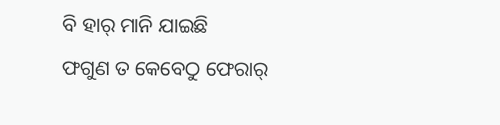ବି ହାର୍ ମାନି ଯାଇଛି
ଫଗୁଣ ତ କେବେଠୁ ଫେରାର୍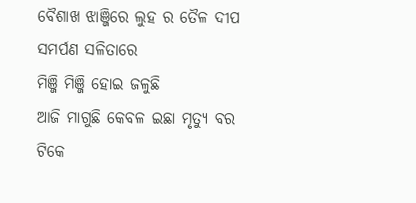ବୈଶାଖ ଝାଞ୍ଜିରେ ଲୁହ ର ତୈଳ ଦୀପ
ସମର୍ପଣ ସଳିତାରେ
ମିଞ୍ଜି ମିଞ୍ଜି ହୋଇ ଜଳୁଛି
ଆଜି ମାଗୁଛି କେବଳ ଇଛା ମୃତ୍ୟୁ ବର
ଟିକେ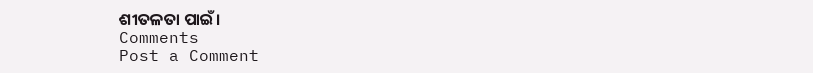ଶୀତଳତା ପାଇଁ।
Comments
Post a Comment